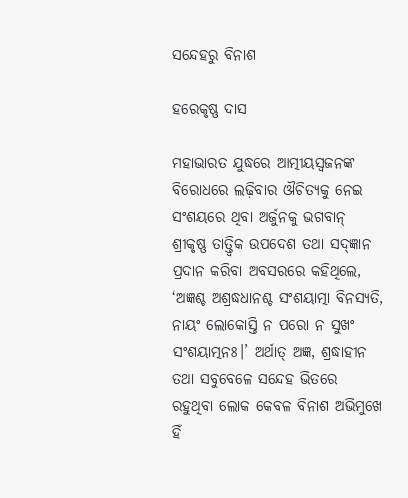ସନ୍ଦେହରୁ ବିନାଶ

ହରେକୃଷ୍ଣ ଦାସ

ମହାଭାରତ ଯୁଦ୍ଧରେ ଆତ୍ମୀୟସ୍ବଜନଙ୍କ ବିରୋଧରେ ଲଢ଼ିବାର ଔଚିତ୍ୟକୁ ନେଇ ସଂଶୟରେ ଥିବା ଅର୍ଜୁନକୁ ଭଗବାନ୍‌ ଶ୍ରୀକୃଷ୍ଣ ତାତ୍ତ୍ୱିକ ଉପଦେଶ ତଥା ସଦ୍‌ଜ୍ଞାନ ପ୍ରଦାନ କରିବା ଅବସରରେ କହିଥିଲେ, ‘ଅଜ୍ଞଶ୍ଚ ଅଶ୍ରଦ୍ଧଧାନଶ୍ଚ ସଂଶୟାତ୍ମା ବିନସ୍ୟତି, ନାୟଂ ଲୋକୋସ୍ତି ନ ପରୋ ନ ସୁଖଂ ସଂଶୟାତ୍ମନଃ।’ ଅର୍ଥାତ୍‌ ଅଜ୍ଞ, ଶ୍ରଦ୍ଧାହୀନ ତଥା ସବୁବେଳେ ସନ୍ଦେହ ଭିତରେ ରହୁଥିବା ଲୋକ କେବଳ ବିନାଶ ଅଭିମୁଖେ ହିଁ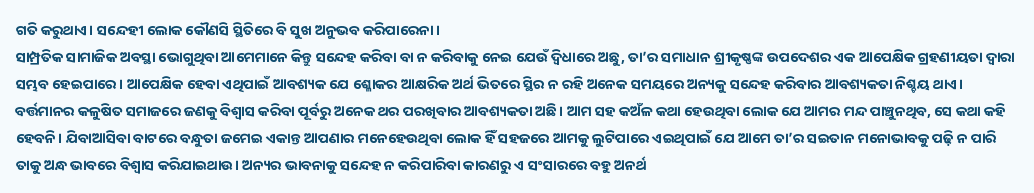ଗତି କରୁଥାଏ। ସନ୍ଦେହୀ ଲୋକ କୌଣସି ସ୍ଥିତିରେ ବି ସୁଖ ଅନୁଭବ କରିପାରେନା।
ସାମ୍ପ୍ରତିକ ସାମାଜିକ ଅବସ୍ଥା ଭୋଗୁଥିବା ଆମେମାନେ କିନ୍ତୁ ସନ୍ଦେହ କରିବା ବା ନ କରିବାକୁ ନେଇ ଯେଉଁ ଦ୍ୱିଧାରେ ଅଛୁ, ତା’ର ସମାଧାନ ଶ୍ରୀକୃଷ୍ଣଙ୍କ ଉପଦେଶର ଏକ ଆପେକ୍ଷିକ ଗ୍ରହଣୀୟତା ଦ୍ବାରା ସମ୍ଭବ ହେଇପାରେ। ଆପେକ୍ଷିକ ହେବା ଏଥିପାଇଁ ଆବଶ୍ୟକ ଯେ ଶ୍ଳୋକର ଆକ୍ଷରିକ ଅର୍ଥ ଭିତରେ ସ୍ଥିର ନ ରହି ଅନେକ ସମୟରେ ଅନ୍ୟକୁ ସନ୍ଦେହ କରିବାର ଆବଶ୍ୟକତା ନିଶ୍ଚୟ ଥାଏ। ବର୍ତ୍ତମାନର କଳୁଷିତ ସମାଜରେ ଜଣକୁ ବିଶ୍ବାସ କରିବା ପୂର୍ବରୁ ଅନେକ ଥର ପରଖିବାର ଆବଶ୍ୟକତା ଅଛି। ଆମ ସହ କଅଁଳ କଥା ହେଉଥିବା ଲୋକ ଯେ ଆମର ମନ୍ଦ ପାଞ୍ଚୁନଥିବ, ସେ କଥା କହି ହେବନି। ଯିବାଆସିବା ବାଟରେ ବନ୍ଧୁତା ଜମେଇ ଏକାନ୍ତ ଆପଣାର ମନେହେଉଥିବା ଲୋକ ହିଁ ସହଜରେ ଆମକୁ ଲୁଟିପାରେ ଏଇଥିପାଇଁ ଯେ ଆମେ ତା’ର ସଇତାନ ମନୋଭାବକୁ ପଢ଼ି ନ ପାରି ତାକୁ ଅନ୍ଧ ଭାବରେ ବିଶ୍ବାସ କରିଯାଇଥାଉ। ଅନ୍ୟର ଭାବନାକୁ ସନ୍ଦେହ ନ କରିପାରିବା କାରଣରୁ ଏ ସଂସାରରେ ବହୁ ଅନର୍ଥ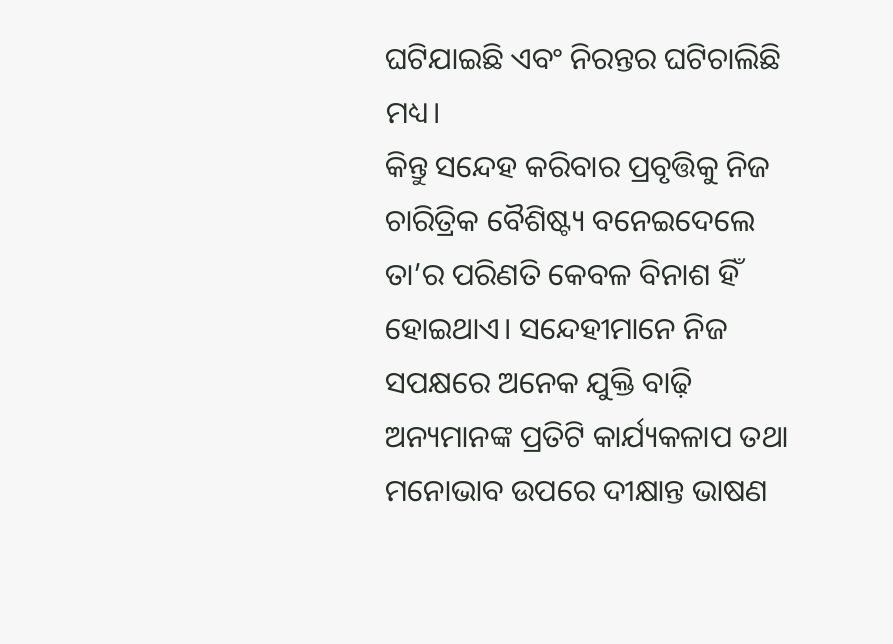ଘଟିଯାଇଛି ଏବଂ ନିରନ୍ତର ଘଟିଚାଲିଛି ମଧ୍ୟ।
କିନ୍ତୁ ସନ୍ଦେହ କରିବାର ପ୍ରବୃତ୍ତିକୁ ନିଜ ଚାରିତ୍ରିକ ବୈଶିଷ୍ଟ୍ୟ ବନେଇଦେଲେ ତା’ର ପରିଣତି କେବଳ ବିନାଶ ହିଁ ହୋଇଥାଏ। ସନ୍ଦେହୀମାନେ ନିଜ ସପକ୍ଷରେ ଅନେକ ଯୁକ୍ତି ବାଢ଼ି ଅନ୍ୟମାନଙ୍କ ପ୍ରତିଟି କାର୍ଯ୍ୟକଳାପ ତଥା ମନୋଭାବ ଉପରେ ଦୀକ୍ଷାନ୍ତ ଭାଷଣ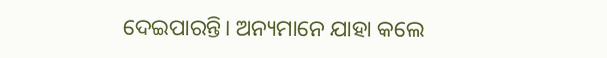ଦେଇପାରନ୍ତି। ଅନ୍ୟମାନେ ଯାହା କଲେ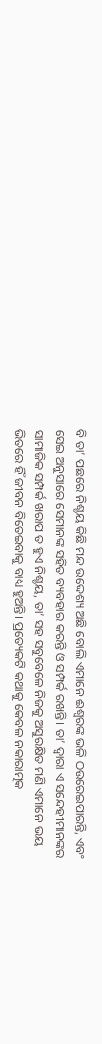ବି ତା’ ପଛରେ ନିଶ୍ଚୟ କିଛି ମନ୍ଦ ଉଦ୍ଦେଶ୍ୟ ଅଛି ବୋଲି ଏମାନେ ଈଶ୍ବରଙ୍କ ଭଳି ଠଉରେଇପାରନ୍ତି, ଏବଂ ସେଇ ଅନୁସାରେ ସେମାନଙ୍କ ସହିତ ବ୍ୟବହାର କରନ୍ତି ଓ ସମ୍ପର୍କ ରଖନ୍ତି। ତା’ ଦ୍ବାରା ଏ ସନ୍ଦେହୀମାନଙ୍କର ସାମାଜିକ ସମ୍ପର୍କ ଖରାପ ତ ହୁଏ ନିଶ୍ଚୟ, ତା’ ସହ ସବୁବେଳେ ନିଜକୁ ଅସୁରକ୍ଷିତ ମଣି ଏମାନେ ଭୟ ଭିତରେ ହିଁ ଜୀବନ ବିତେଇବାକୁ ବାଧ୍ୟ ହୁଅନ୍ତି। ପ୍ରତ୍ୟେକଟି କଥାକୁ କେବଳ ନକାରାତ୍ମକ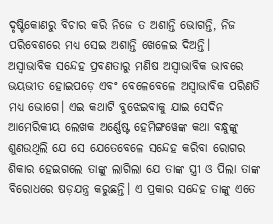ଦୃଷ୍ଟିକୋଣରୁ ବିଚାର କରି ନିଜେ ତ ଅଶାନ୍ତି ଭୋଗନ୍ତି, ନିଜ ପରିବେଶରେ ମଧ୍ୟ ସେଇ ଅଶାନ୍ତି ଖେଳେଇ ଦିଅନ୍ତି।
ଅସ୍ବାଭାବିକ ସନ୍ଦେହ ପ୍ରବଣତାରୁ ମଣିଷ ଅସ୍ବାଭାବିକ ଭାବରେ ଭୟଭୀତ ହୋଇପଡ଼େ ଏବଂ ବେଳେବେଳେ ଅସ୍ବାଭାବିକ ପରିଣତି ମଧ୍ୟ ଭୋଗେ। ଏଇ କଥାଟି ବୁଝେଇବାକୁ ଯାଇ ସେଦିନ ଆମେରିକୀୟ ଲେଖକ ଅର୍ଣ୍ଣେଷ୍ଟ ହେମିଙ୍ଗୱେଙ୍କ କଥା ବନ୍ଧୁଙ୍କୁ ଶୁଣଉଥିଲି ଯେ ସେ ଯେତେବେଳେ ସନ୍ଦେହ କରିବା ରୋଗର ଶିକାର ହେଇଗଲେ ତାଙ୍କୁ ଲାଗିଲା ଯେ ତାଙ୍କ ସ୍ତ୍ରୀ ଓ ପିଲା ତାଙ୍କ ବିରୋଧରେ ଷଡ଼ଯନ୍ତ୍ର କରୁଛନ୍ତି। ଏ ପ୍ରକାର ସନ୍ଦେହ ତାଙ୍କୁ ଏତେ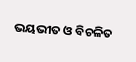ଭୟଭୀତ ଓ ବିଚଳିତ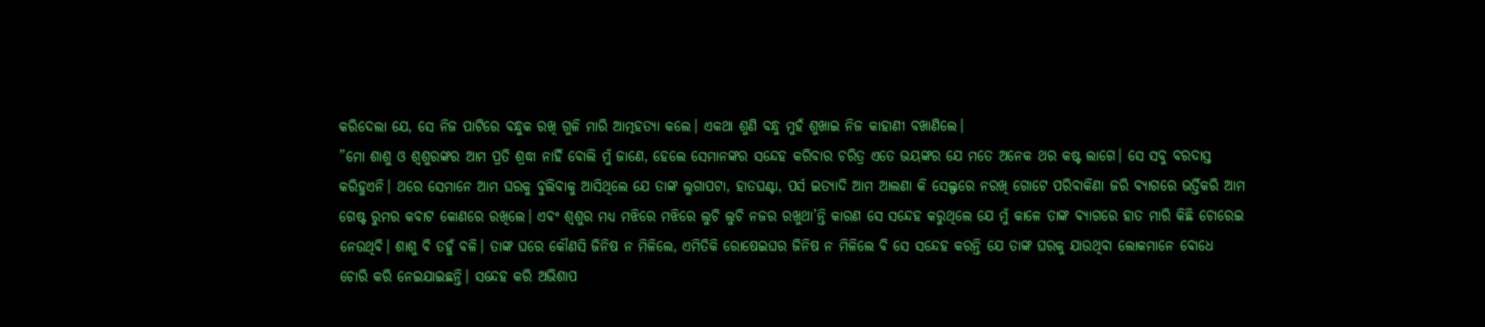କରିଦେଲା ଯେ, ସେ ନିଜ ପାଟିରେ ବନ୍ଧୁକ ରଖି ଗୁଳି ମାରି ଆତ୍ମହତ୍ୟା କଲେ। ଏକଥା ଶୁଣି ବନ୍ଧୁ ମୁହଁ ଶୁଖାଇ ନିଜ କାହାଣୀ ବଖାଣିଲେ।
”ମୋ ଶାଶୁ ଓ ଶ୍ବଶୁରଙ୍କର ଆମ ପ୍ରତି ଶ୍ରଦ୍ଧା ନାହିଁ ବୋଲି ମୁଁ ଜାଣେ, ହେଲେ ସେମାନଙ୍କର ସନ୍ଦେହ କରିବାର ଚରିତ୍ର ଏତେ ଭୟଙ୍କର ଯେ ମତେ ଅନେକ ଥର କଷ୍ଟ ଲାଗେ। ସେ ସବୁ ବରଦାସ୍ତ କରିହୁଏନି। ଥରେ ସେମାନେ ଆମ ଘରକୁ ବୁଲିବାକୁ ଆସିଥିଲେ ଯେ ତାଙ୍କ ଲୁଗାପଟା, ହାତଘଣ୍ଟା, ପର୍ସ ଇତ୍ୟାଦି ଆମ ଆଲଣା କି ସେଲ୍ଫରେ ନରଖି ଗୋଟେ ପରିବାକିଣା ଜରି ବ୍ୟାଗରେ ଭର୍ତ୍ତିକରି ଆମ ଗେଷ୍ଟ ରୁମର କବାଟ କୋଣରେ ରଖିଲେ। ଏବଂ ଶ୍ବଶୁର ମଧ୍ୟ ମଝିରେ ମଝିରେ ଲୁଚି ଲୁଚି ନଜର ରଖୁଥା’ନ୍ତି କାରଣ ସେ ସନ୍ଦେହ କରୁଥିଲେ ଯେ ମୁଁ କାଳେ ତାଙ୍କ ବ୍ୟାଗରେ ହାତ ମାରି କିଛି ଚୋରେଇ ନେଉଥିବି। ଶାଶୁ ବି ତହୁଁ ବଳି। ତାଙ୍କ ଘରେ କୌଣସି ଜିନିଷ ନ ମିଳିଲେ, ଏମିତିକି ରୋଷେଇଘର ଜିନିଷ ନ ମିଳିଲେ ବି ସେ ସନ୍ଦେହ କରନ୍ତି ଯେ ତାଙ୍କ ଘରକୁ ଯାଉଥିବା ଲୋକମାନେ ବୋଧେ ଚୋରି କରି ନେଇଯାଇଛନ୍ତି। ସନ୍ଦେହ କରି ଅଭିଶାପ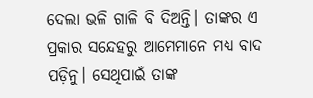ଦେଲା ଭଳି ଗାଳି ବି ଦିଅନ୍ତି। ତାଙ୍କର ଏ ପ୍ରକାର ସନ୍ଦେହରୁ ଆମେମାନେ ମଧ୍ୟ ବାଦ ପଡ଼ିନୁ। ସେଥିପାଇଁ ତାଙ୍କ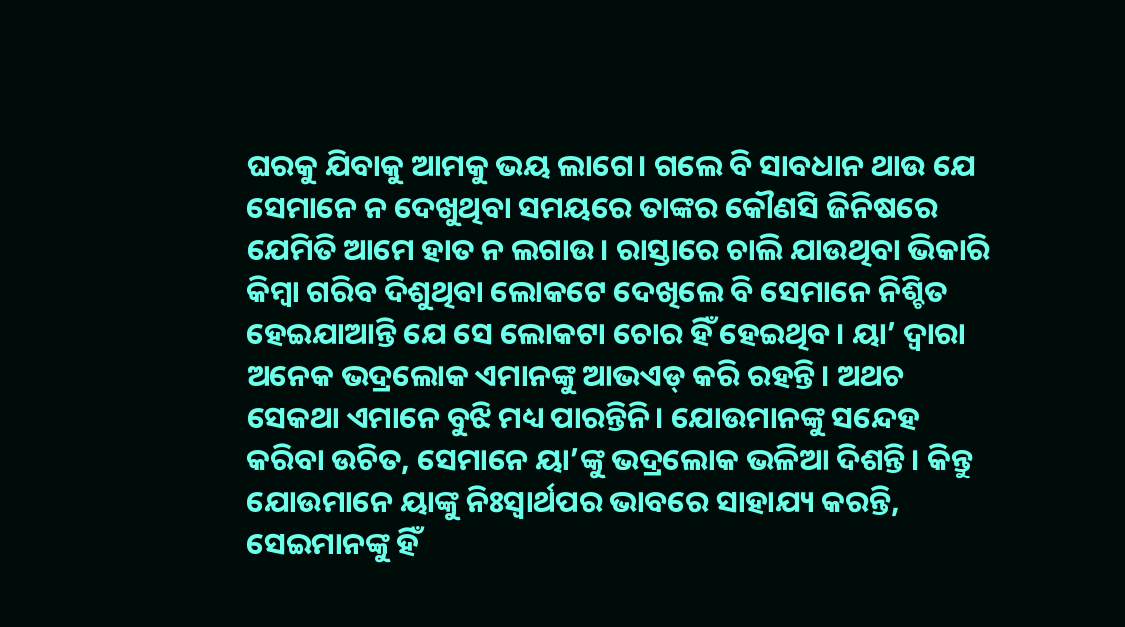ଘରକୁ ଯିବାକୁ ଆମକୁ ଭୟ ଲାଗେ। ଗଲେ ବି ସାବଧାନ ଥାଉ ଯେ ସେମାନେ ନ ଦେଖୁଥିବା ସମୟରେ ତାଙ୍କର କୌଣସି ଜିନିଷରେ ଯେମିତି ଆମେ ହାତ ନ ଲଗାଉ। ରାସ୍ତାରେ ଚାଲି ଯାଉଥିବା ଭିକାରି କିମ୍ବା ଗରିବ ଦିଶୁଥିବା ଲୋକଟେ ଦେଖିଲେ ବି ସେମାନେ ନିଶ୍ଚିତ ହେଇଯାଆନ୍ତି ଯେ ସେ ଲୋକଟା ଚୋର ହିଁ ହେଇଥିବ। ୟା’ ଦ୍ବାରା ଅନେକ ଭଦ୍ରଲୋକ ଏମାନଙ୍କୁ ଆଭଏଡ୍‌ କରି ରହନ୍ତି। ଅଥଚ ସେକଥା ଏମାନେ ବୁଝି ମଧ୍ୟ ପାରନ୍ତିନି। ଯୋଉମାନଙ୍କୁ ସନ୍ଦେହ କରିବା ଉଚିତ, ସେମାନେ ୟା’ଙ୍କୁ ଭଦ୍ରଲୋକ ଭଳିଆ ଦିଶନ୍ତି। କିନ୍ତୁ ଯୋଉମାନେ ୟାଙ୍କୁ ନିଃସ୍ବାର୍ଥପର ଭାବରେ ସାହାଯ୍ୟ କରନ୍ତି, ସେଇମାନଙ୍କୁ ହିଁ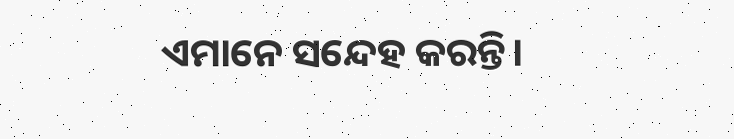ଏମାନେ ସନ୍ଦେହ କରନ୍ତି।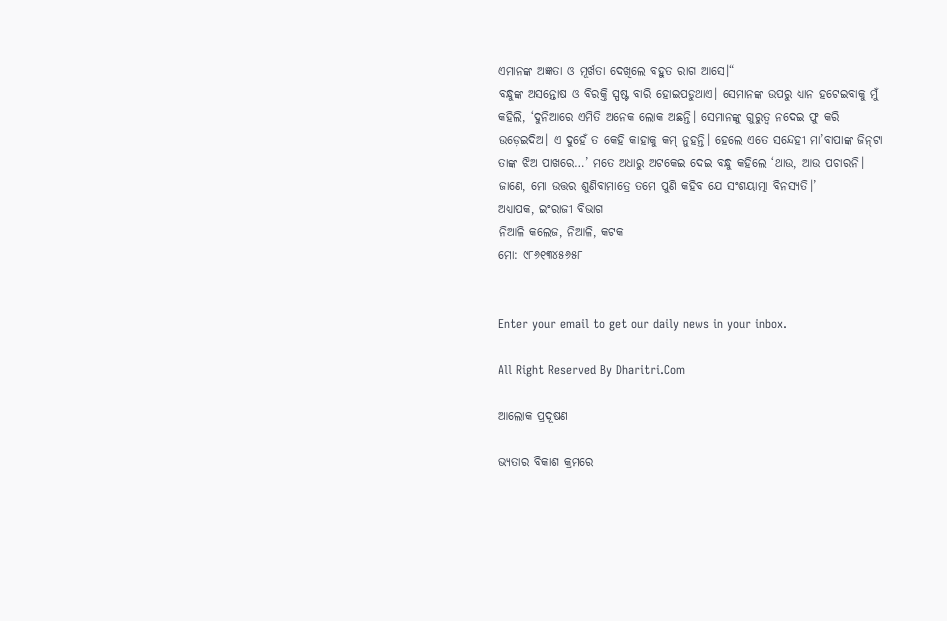ଏମାନଙ୍କ ଅଜ୍ଞତା ଓ ମୂର୍ଖତା ଦେଖିଲେ ବହୁତ ରାଗ ଆସେ।“
ବନ୍ଧୁଙ୍କ ଅସନ୍ତୋଷ ଓ ବିରକ୍ତି ସ୍ପଷ୍ଟ ବାରି ହୋଇପଡୁଥାଏ। ସେମାନଙ୍କ ଉପରୁ ଧ୍ୟାନ ହଟେଇବାକୁ ମୁଁ କହିଲି, ‘ଦୁନିଆରେ ଏମିତି ଅନେକ ଲୋକ ଅଛନ୍ତି। ସେମାନଙ୍କୁ ଗୁରୁତ୍ୱ ନଦେଇ ଫୁ କରି ଉଡ଼େଇଦିଅ। ଏ ଦୁହେଁ ତ କେହି କାହାକୁ କମ୍‌ ନୁହନ୍ତି। ହେଲେ ଏତେ ସନ୍ଦେହୀ ମା’ବାପାଙ୍କ ଜିନ୍‌ଟା ତାଙ୍କ ଝିଅ ପାଖରେ…’ ମତେ ଅଧାରୁ ଅଟକେଇ ଦେଇ ବନ୍ଧୁ କହିଲେ ‘ଥାଉ, ଆଉ ପଚାରନି। ଜାଣେ, ମୋ ଉତ୍ତର ଶୁଣିବାମାତ୍ରେ ତମେ ପୁଣି କହିବ ଯେ ସଂଶୟାତ୍ମା ବିନସ୍ୟତି।’
ଅଧ୍ୟାପକ, ଇଂରାଜୀ ବିଭାଗ
ନିଆଳି କଲେଜ, ନିଆଳି, କଟକ
ମୋ: ୯୮୬୧୩୪୫୬୫୮


Enter your email to get our daily news in your inbox.

All Right Reserved By Dharitri.Com

ଆଲୋକ ପ୍ରଦୂଷଣ

ଭ୍ୟତାର ବିକାଶ କ୍ରମରେ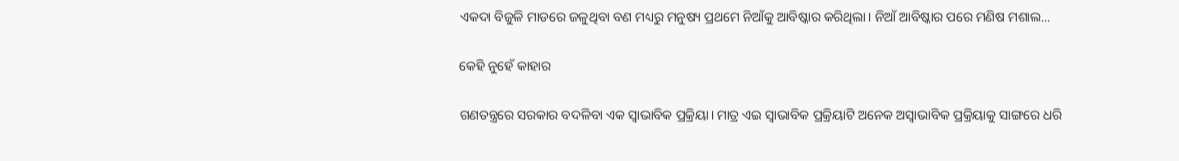ଏକଦା ବିଜୁଳି ମାଡରେ ଜଳୁଥିବା ବଣ ମଧ୍ୟରୁ ମନୁଷ୍ୟ ପ୍ରଥମେ ନିଆଁକୁ ଆବିଷ୍କାର କରିଥିଲା। ନିଆଁ ଆବିଷ୍କାର ପରେ ମଣିଷ ମଶାଲ...

କେହି ନୁହେଁ କାହାର

ଗଣତନ୍ତ୍ରରେ ସରକାର ବଦଳିବା ଏକ ସ୍ବାଭାବିକ ପ୍ରକ୍ରିୟା। ମାତ୍ର ଏଇ ସ୍ବାଭାବିକ ପ୍ରକ୍ରିୟାଟି ଅନେକ ଅସ୍ବାଭାବିକ ପ୍ରକ୍ରିୟାକୁ ସାଙ୍ଗରେ ଧରି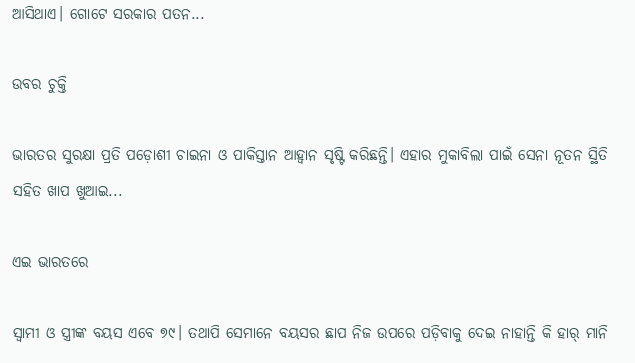ଆସିଥାଏ। ଗୋଟେ ସରକାର ପତନ...

ଉବର ଚୁକ୍ତି

ଭାରତର ସୁରକ୍ଷା ପ୍ରତି ପଡ଼ୋଶୀ ଚାଇନା ଓ ପାକିସ୍ତାନ ଆହ୍ବାନ ସୃଷ୍ଟି କରିଛନ୍ତି। ଏହାର ମୁକାବିଲା ପାଇଁ ସେନା ନୂତନ ସ୍ଥିତି ସହିତ ଖାପ ଖୁଆଇ...

ଏଇ ଭାରତରେ

ସ୍ବାମୀ ଓ ସ୍ତ୍ରୀଙ୍କ ବୟସ ଏବେ ୭୯। ତଥାପି ସେମାନେ ବୟସର ଛାପ ନିଜ ଉପରେ ପଡ଼ିବାକୁ ଦେଇ ନାହାନ୍ତି କି ହାର୍‌ ମାନି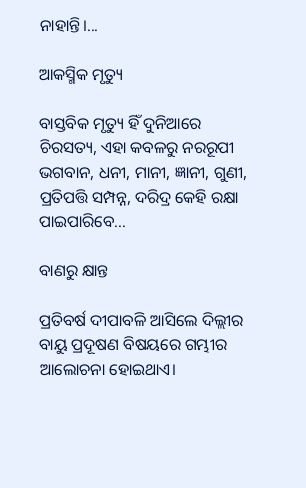ନାହାନ୍ତି।...

ଆକସ୍ମିକ ମୃତ୍ୟୁ

ବାସ୍ତବିକ ମୃତ୍ୟୁ ହିଁ ଦୁନିଆରେ ଚିରସତ୍ୟ, ଏହା କବଳରୁ ନରରୂପୀ ଭଗବାନ, ଧନୀ, ମାନୀ, ଜ୍ଞାନୀ, ଗୁଣୀ, ପ୍ରତିପତ୍ତି ସମ୍ପନ୍ନ, ଦରିଦ୍ର କେହି ରକ୍ଷା ପାଇପାରିବେ...

ବାଣରୁ କ୍ଷାନ୍ତ

ପ୍ରତିବର୍ଷ ଦୀପାବଳି ଆସିଲେ ଦିଲ୍ଲୀର ବାୟୁ ପ୍ରଦୂଷଣ ବିଷୟରେ ଗମ୍ଭୀର ଆଲୋଚନା ହୋଇଥାଏ।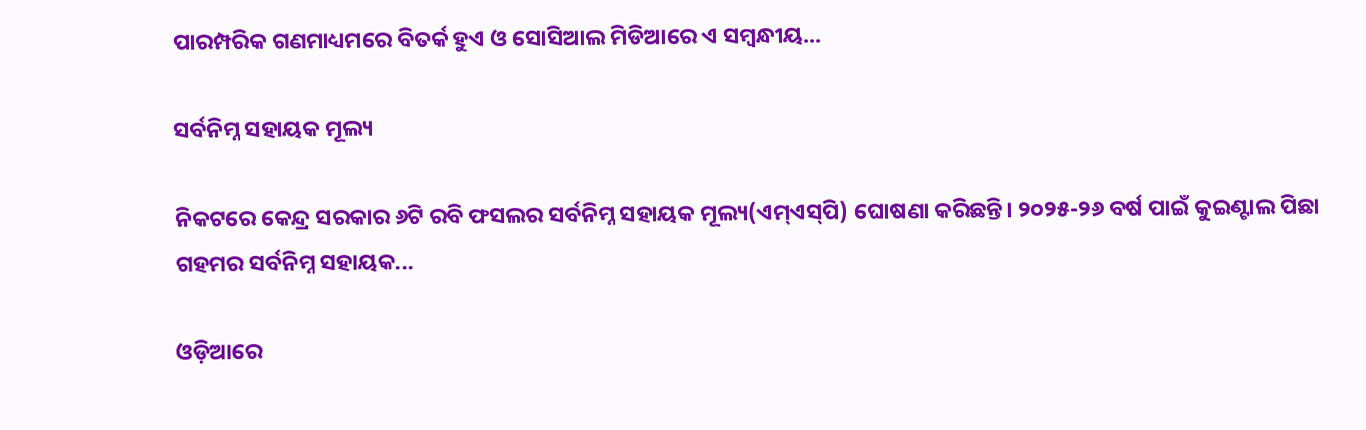ପାରମ୍ପରିକ ଗଣମାଧ୍ୟମରେ ବିତର୍କ ହୁଏ ଓ ସୋସିଆଲ ମିଡିଆରେ ଏ ସମ୍ବନ୍ଧୀୟ...

ସର୍ବନିମ୍ନ ସହାୟକ ମୂଲ୍ୟ

ନିକଟରେ କେନ୍ଦ୍ର ସରକାର ୬ଟି ରବି ଫସଲର ସର୍ବନିମ୍ନ ସହାୟକ ମୂଲ୍ୟ(ଏମ୍‌ଏସ୍‌ପି) ଘୋଷଣା କରିଛନ୍ତି। ୨୦୨୫-୨୬ ବର୍ଷ ପାଇଁ କୁଇଣ୍ଟାଲ ପିଛା ଗହମର ସର୍ବନିମ୍ନ ସହାୟକ...

ଓଡ଼ିଆରେ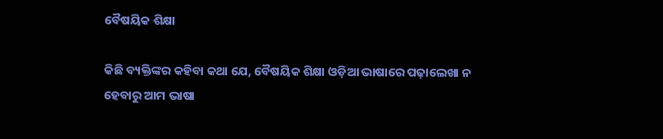ବୈଷୟିକ ଶିକ୍ଷା

କିଛି ବ୍ୟକ୍ତିଙ୍କର କହିବା କଥା ଯେ, ବୈଷୟିକ ଶିକ୍ଷା ଓଡ଼ିଆ ଭାଷାରେ ପଢ଼ାଲେଖା ନ ହେବାରୁ ଆମ ଭାଷା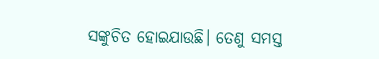ସଙ୍କୁଚିତ ହୋଇଯାଉଛି। ତେଣୁ ସମସ୍ତ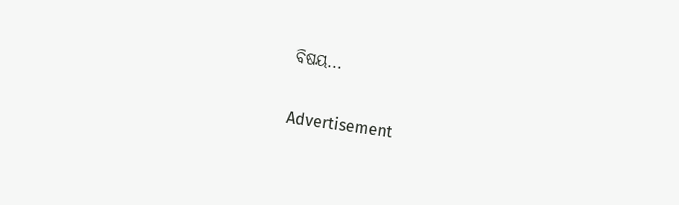ବିଷୟ...

Advertisement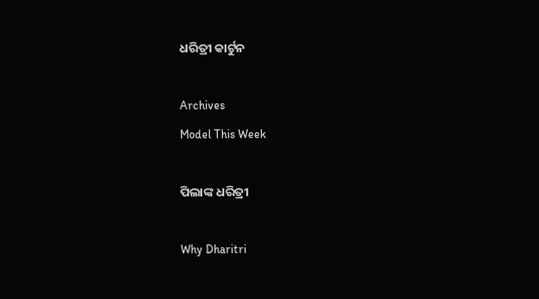ଧରିତ୍ରୀ କାର୍ଟୁନ

Archives
Model This Week

ପିଲାଙ୍କ ଧରିତ୍ରୀ

Why Dharitri